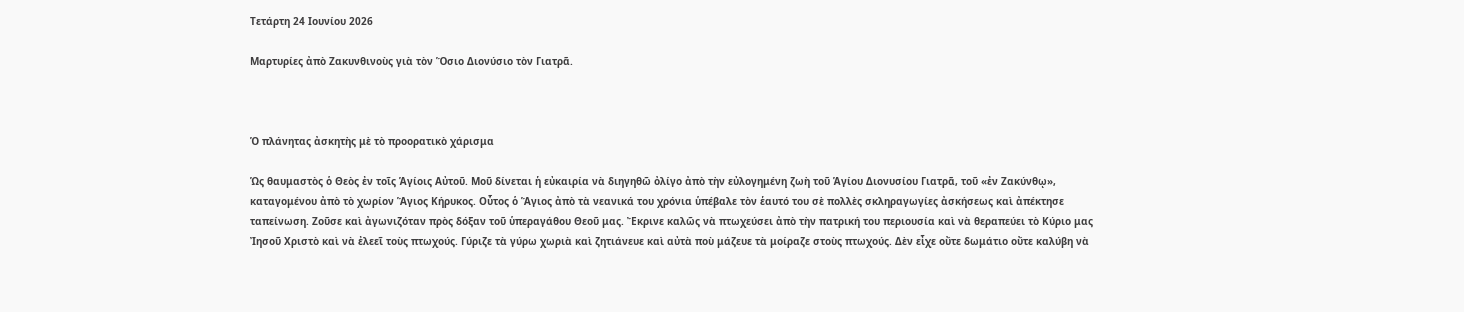Τετάρτη 24 Ιουνίου 2026

Μαρτυρίες ἀπὸ Ζακυνθινοὺς γιὰ τὸν Ὅσιο Διονύσιο τὸν Γιατρᾶ.



Ὁ πλάνητας ἀσκητὴς μὲ τὸ προορατικὸ χάρισμα

Ὡς θαυμαστὸς ὁ Θεὸς ἐν τοῖς Ἁγίοις Αὐτοῦ. Μοῦ δίνεται ἡ εὐκαιρία νὰ διηγηθῶ ὀλίγο ἀπὸ τὴν εὐλογημένη ζωὴ τοῦ Ἁγίου Διονυσίου Γιατρᾶ, τοῦ «ἐν Ζακύνθῳ», καταγομένου ἀπὸ τὸ χωρίον Ἅγιος Κήρυκος. Οὗτος ὁ Ἅγιος ἀπὸ τὰ νεανικά του χρόνια ὑπέβαλε τὸν ἑαυτό του σὲ πολλὲς σκληραγωγίες ἀσκήσεως καὶ ἀπέκτησε ταπείνωση. Ζοῦσε καὶ ἀγωνιζόταν πρὸς δόξαν τοῦ ὑπεραγάθου Θεοῦ μας. Ἔκρινε καλῶς νὰ πτωχεύσει ἀπὸ τὴν πατρική του περιουσία καὶ νὰ θεραπεύει τὸ Κύριο μας Ἰησοῦ Χριστὸ καὶ νὰ ἐλεεῖ τοὺς πτωχούς. Γύριζε τὰ γύρω χωριὰ καὶ ζητιάνευε καὶ αὐτὰ ποὺ μάζευε τὰ μοίραζε στοὺς πτωχούς. Δὲν εἶχε οὔτε δωμάτιο οὔτε καλύβη νὰ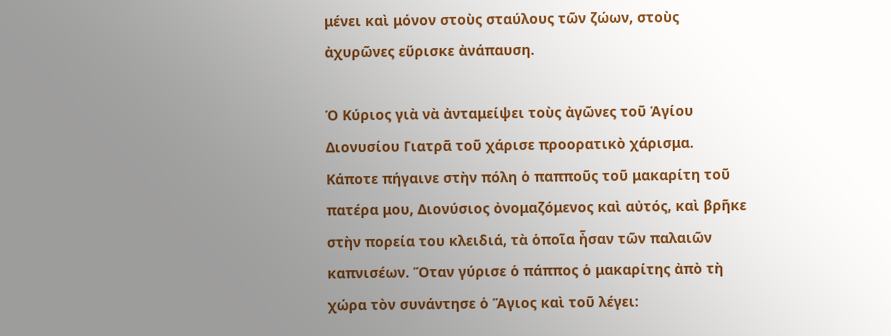μένει καὶ μόνον στοὺς σταύλους τῶν ζώων, στοὺς ἀχυρῶνες εὕρισκε ἀνάπαυση.

Ὁ Κύριος γιὰ νὰ ἀνταμείψει τοὺς ἀγῶνες τοῦ Ἁγίου Διονυσίου Γιατρᾶ τοῦ χάρισε προορατικὸ χάρισμα. Κάποτε πήγαινε στὴν πόλη ὁ παπποῦς τοῦ μακαρίτη τοῦ πατέρα μου, Διονύσιος ὀνομαζόμενος καὶ αὐτός, καὶ βρῆκε στὴν πορεία του κλειδιά, τὰ ὁποῖα ἦσαν τῶν παλαιῶν καπνισέων. Ὅταν γύρισε ὁ πάππος ὁ μακαρίτης ἀπὸ τὴ χώρα τὸν συνάντησε ὁ Ἅγιος καὶ τοῦ λέγει: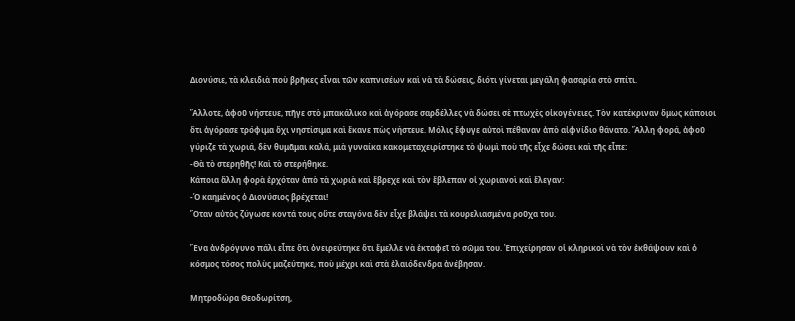Διονύσιε, τὰ κλειδιὰ ποὺ βρῆκες εἶναι τῶν καπνισέων καὶ νὰ τὰ δώσεις, διότι γίνεται μεγάλη φασαρία στὸ σπίτι.

Ἄλλοτε, ἀφοῦ νήστευε, πῆγε στὸ μπακάλικο καὶ ἀγόρασε σαρδέλλες νὰ δώσει σὲ πτωχὲς οἰκογένειες. Τὸν κατέκριναν ὅμως κάποιοι ὅτι ἀγόρασε τρόφιμα ὄχι νηστίσιμα καὶ ἔκανε πὼς νήστευε. Μόλις ἔφυγε αὐτοὶ πέθαναν ἀπὸ αἰφνίδιο θάνατο. Ἄλλη φορά, ἀφοῦ γύριζε τὰ χωριά, δὲν θυμᾶμαι καλά, μιὰ γυναίκα κακομεταχειρίστηκε τὸ ψωμὶ ποὺ τῆς εἶχε δώσει καὶ τῆς εἶπε:
-Θὰ τὸ στερηθῆς! Καὶ τὸ στερήθηκε.
Κάποια ἄλλη φορὰ ἐρχόταν ἀπὸ τὰ χωριὰ καὶ ἔβρεχε καὶ τὸν ἔβλεπαν οἱ χωριανοὶ καὶ ἔλεγαν:
-Ὁ καημένος ὁ Διονύσιος βρέχεται!
Ὅταν αὐτὸς ζύγωσε κοντά τους οὔτε σταγόνα δὲν εἶχε βλάψει τὰ κουρελιασμένα ροῦχα του.

Ἕνα ἀνδρόγυνο πάλι εἶπε ὅτι ὀνειρεύτηκε ὅτι ἔμελλε νὰ ἐκταφεῖ τὸ σῶμα του. Ἐπιχείρησαν οἱ κληρικοὶ νὰ τὸν ἐκθάψουν καὶ ὁ κόσμος τόσος πολὺς μαζεύτηκε, ποὺ μέχρι καὶ στὰ ἐλαιόδενδρα ἀνέβησαν.

Μητροδώρα Θεοδωρίτση,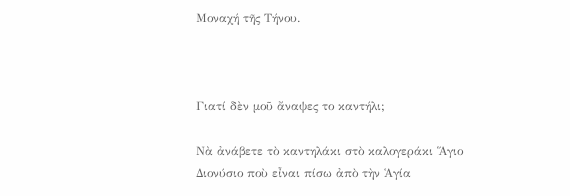Μοναχή τῆς Τήνου.



Γιατί δὲν μοῦ ἄναψες το καντήλι;

Νὰ ἀνάβετε τὸ καντηλάκι στὸ καλογεράκι Ἅγιο Διονύσιο ποὺ εἶναι πίσω ἀπὸ τὴν Ἁγία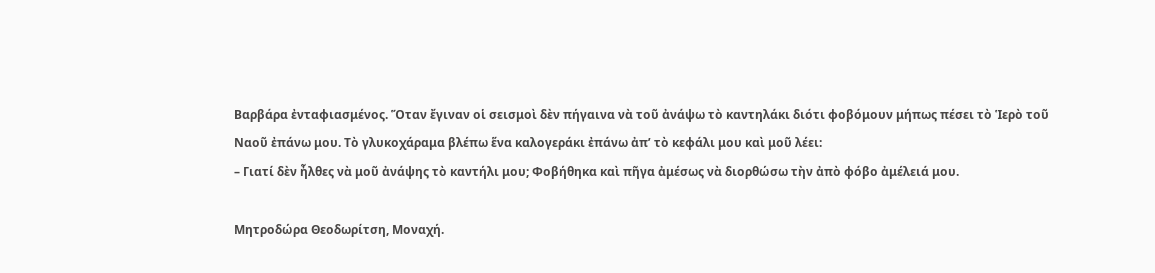Βαρβάρα ἐνταφιασμένος. Ὅταν ἔγιναν οἱ σεισμοὶ δὲν πήγαινα νὰ τοῦ ἀνάψω τὸ καντηλάκι διότι φοβόμουν μήπως πέσει τὸ Ἱερὸ τοῦ Ναοῦ ἐπάνω μου. Τὸ γλυκοχάραμα βλέπω ἕνα καλογεράκι ἐπάνω ἀπ’ τὸ κεφάλι μου καὶ μοῦ λέει:
– Γιατί δὲν ἦλθες νὰ μοῦ ἀνάψης τὸ καντήλι μου; Φοβήθηκα καὶ πῆγα ἀμέσως νὰ διορθώσω τὴν ἀπὸ φόβο ἀμέλειά μου.

Μητροδώρα Θεοδωρίτση, Μοναχή.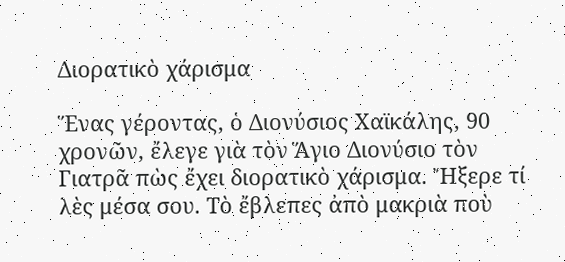Διορατικὸ χάρισμα

Ἕνας γέροντας, ὁ Διονύσιος Χαϊκάλης, 90 χρονῶν, ἔλεγε γιὰ τὸν Ἅγιο Διονύσιο τὸν Γιατρᾶ πὼς ἔχει διορατικὸ χάρισμα. Ἤξερε τί λὲς μέσα σου. Τὸ ἔβλεπες ἀπὸ μακριὰ ποὺ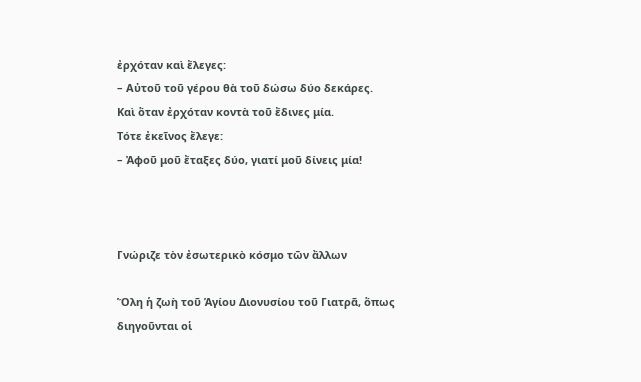ἐρχόταν καὶ ἔλεγες:
– Αὐτοῦ τοῦ γέρου θὰ τοῦ δώσω δύο δεκάρες.
Καὶ ὅταν ἐρχόταν κοντὰ τοῦ ἔδινες μία.
Τότε ἐκεῖνος ἔλεγε:
– Ἀφοῦ μοῦ ἔταξες δύο, γιατί μοῦ δίνεις μία!



Γνώριζε τὸν ἐσωτερικὸ κόσμο τῶν ἄλλων

Ὅλη ἡ ζωὴ τοῦ Ἁγίου Διονυσίου τοῦ Γιατρᾶ, ὅπως διηγοῦνται οἱ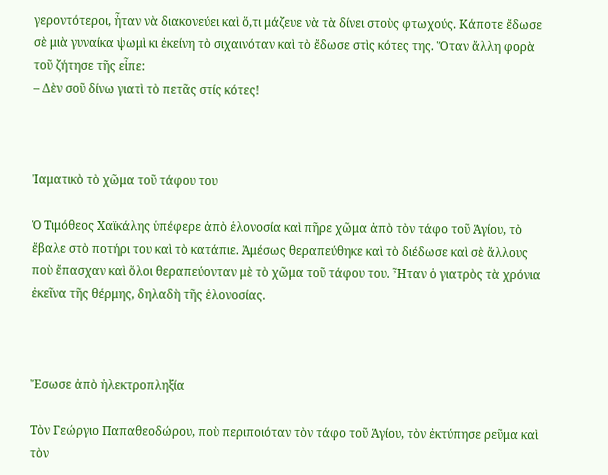γεροντότεροι, ἦταν νὰ διακονεύει καὶ ὅ,τι μάζευε νὰ τὰ δίνει στοὺς φτωχούς. Κάποτε ἔδωσε σὲ μιὰ γυναίκα ψωμὶ κι ἐκείνη τὸ σιχαινόταν καὶ τὸ ἔδωσε στὶς κότες της. Ὅταν ἄλλη φορὰ τοῦ ζήτησε τῆς εἶπε:
– Δὲν σοῦ δίνω γιατὶ τὸ πετᾶς στίς κότες!



Ἰαματικὸ τὸ χῶμα τοῦ τάφου του

Ὁ Τιμόθεος Χαϊκάλης ὑπέφερε ἀπὸ ἑλονοσία καὶ πῆρε χῶμα ἀπὸ τὸν τάφο τοῦ Ἁγίου, τὸ ἔβαλε στὸ ποτήρι του καὶ τὸ κατάπιε. Ἀμέσως θεραπεύθηκε καὶ τὸ διέδωσε καὶ σὲ ἄλλους ποὺ ἔπασχαν καὶ ὅλοι θεραπεύονταν μὲ τὸ χῶμα τοῦ τάφου του. Ἦταν ὁ γιατρὸς τὰ χρόνια ἐκεῖνα τῆς θέρμης, δηλαδὴ τῆς ἑλονοσίας.



Ἔσωσε ἀπὸ ἠλεκτροπληξία

Τὸν Γεώργιο Παπαθεοδώρου, ποὺ περιποιόταν τὸν τάφο τοῦ Ἁγίου, τὸν ἐκτύπησε ρεῦμα καὶ τὸν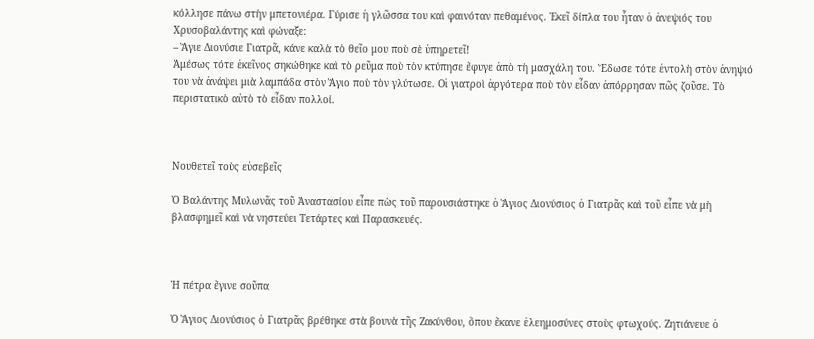κόλλησε πάνω στὴν μπετονιέρα. Γύρισε ἡ γλῶσσα του καὶ φαινόταν πεθαμένος. Ἐκεῖ δίπλα του ἦταν ὁ ἀνεψιός του Χρυσοβαλάντης καὶ φώναξε:
– Ἅγιε Διονύσιε Γιατρᾶ, κάνε καλὰ τὸ θεῖο μου ποὺ σὲ ὑπηρετεῖ!
Ἀμέσως τότε ἐκεῖνος σηκώθηκε καὶ τὸ ρεῦμα ποὺ τὸν κτύπησε ἔφυγε ἀπὸ τὴ μασχάλη του. Ἔδωσε τότε ἐντολὴ στὸν ἀνηψιό του νὰ ἀνάψει μιὰ λαμπάδα στὸν Ἅγιο ποὺ τὸν γλύτωσε. Οἱ γιατροὶ ἀργότερα ποὺ τὸν εἶδαν ἀπόρρησαν πῶς ζοῦσε. Τὸ περιστατικὸ αὐτὸ τὸ εἶδαν πολλοί.



Νουθετεῖ τοὺς εὐσεβεῖς

Ὁ Βαλάντης Μυλωνᾶς τοῦ Ἀναστασίου εἶπε πὼς τοῦ παρουσιάστηκε ὁ Ἅγιος Διονύσιος ὁ Γιατρᾶς καὶ τοῦ εἶπε νὰ μὴ βλασφημεῖ καὶ νὰ νηστεύει Τετάρτες καὶ Παρασκευές.



Ἡ πέτρα ἔγινε σοῦπα

Ὁ Ἅγιος Διονύσιος ὁ Γιατρᾶς βρέθηκε στὰ βουνὰ τῆς Ζακύνθου, ὅπου ἔκανε ἐλεημοσύνες στοὺς φτωχούς. Ζητιάνευε ὁ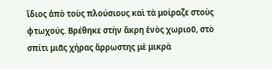ἴδιος ἀπὸ τοὺς πλούσιους καὶ τὰ μοίραζε στοὺς φτωχούς. Βρέθηκε στὴν ἄκρη ἑνὸς χωριοῦ, στὸ σπίτι μιᾶς χήρας ἄρρωστης μὲ μικρὰ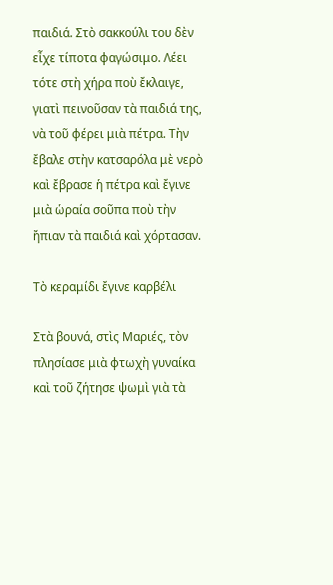παιδιά. Στὸ σακκούλι του δὲν εἶχε τίποτα φαγώσιμο. Λέει τότε στὴ χήρα ποὺ ἔκλαιγε, γιατὶ πεινοῦσαν τὰ παιδιά της, νὰ τοῦ φέρει μιὰ πέτρα. Τὴν ἔβαλε στὴν κατσαρόλα μὲ νερὸ καὶ ἔβρασε ἡ πέτρα καὶ ἔγινε μιὰ ὡραία σοῦπα ποὺ τὴν ἤπιαν τὰ παιδιά καὶ χόρτασαν.

Τὸ κεραμίδι ἔγινε καρβέλι

Στὰ βουνά, στὶς Μαριές, τὸν πλησίασε μιὰ φτωχὴ γυναίκα καὶ τοῦ ζήτησε ψωμὶ γιὰ τὰ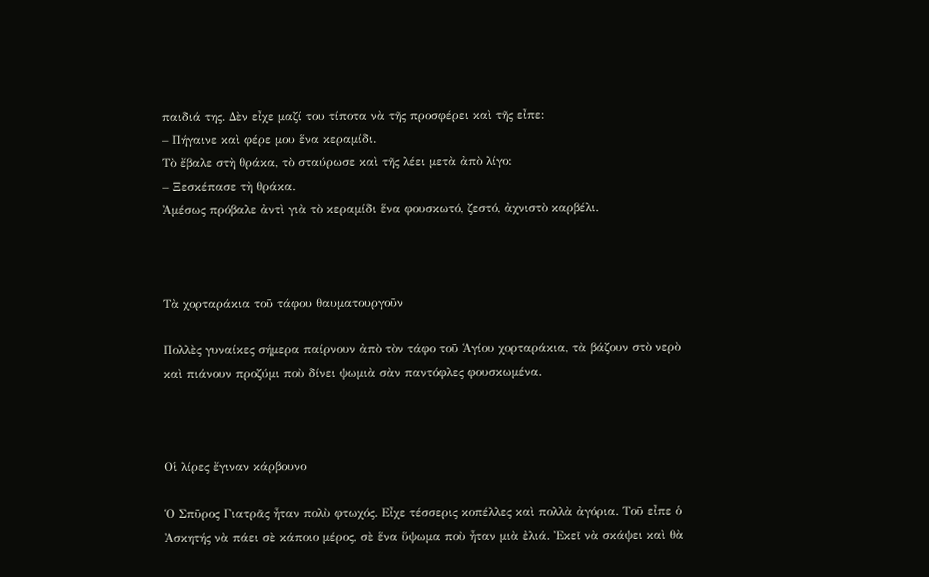παιδιά της. Δὲν εἶχε μαζί του τίποτα νὰ τῆς προσφέρει καὶ τῆς εἶπε:
– Πήγαινε καὶ φέρε μου ἕνα κεραμίδι.
Τὸ ἔβαλε στὴ θράκα, τὸ σταύρωσε καὶ τῆς λέει μετὰ ἀπὸ λίγο:
– Ξεσκέπασε τὴ θράκα.
Ἀμέσως πρόβαλε ἀντὶ γιὰ τὸ κεραμίδι ἕνα φουσκωτό, ζεστό, ἀχνιστὸ καρβέλι.



Τὰ χορταράκια τοῦ τάφου θαυματουργοῦν

Πολλὲς γυναίκες σήμερα παίρνουν ἀπὸ τὸν τάφο τοῦ Ἁγίου χορταράκια, τὰ βάζουν στὸ νερὸ καὶ πιάνουν προζύμι ποὺ δίνει ψωμιὰ σὰν παντόφλες φουσκωμένα.



Οἱ λίρες ἔγιναν κάρβουνο

Ὁ Σπῦρος Γιατρᾶς ἦταν πολὺ φτωχός. Εἶχε τέσσερις κοπέλλες καὶ πολλὰ ἀγόρια. Τοῦ εἶπε ὁ Ἀσκητής νὰ πάει σὲ κάποιο μέρος, σὲ ἕνα ὕψωμα ποὺ ἦταν μιὰ ἐλιά. Ἐκεῖ νὰ σκάψει καὶ θὰ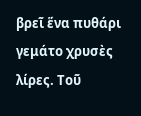βρεῖ ἕνα πυθάρι γεμάτο χρυσὲς λίρες. Τοῦ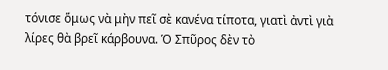τόνισε ὅμως νὰ μὴν πεῖ σὲ κανένα τίποτα, γιατὶ ἀντὶ γιὰ λίρες θὰ βρεῖ κάρβουνα. Ὁ Σπῦρος δὲν τὸ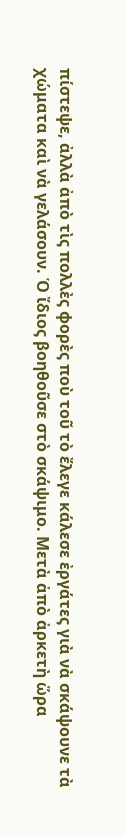πίστεψε, ἀλλὰ ἀπὸ τὶς πολλὲς φορὲς ποὺ τοῦ τὸ ἔλεγε κάλεσε ἐργάτες γιὰ νὰ σκάψουνε τὰ χώματα καὶ νὰ γελάσουν. Ὁ ἴδιος βοηθοῦσε στὸ σκάψιμο. Μετὰ ἀπὸ ἀρκετὴ ὥρα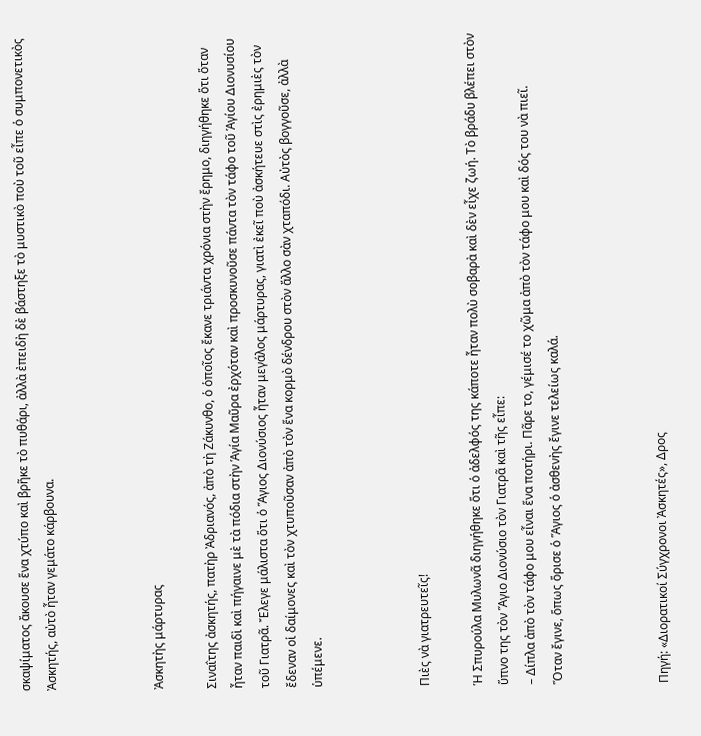σκαψίματος ἄκουσε ἕνα χτύπο καὶ βρῆκε τὸ πυθάρι, ἀλλὰ ἐπειδὴ δὲ βάστηξε τὸ μυστικὸ ποὺ τοῦ εἶπε ὁ συμπονετικὸς Ἀσκητής, αὐτὸ ἦταν γεμάτο κάρβουνα.



Ἀσκητὴς μάρτυρας

Σιναΐτης ἀσκητής, πατὴρ Ἀδριανός, ἀπὸ τὴ Ζάκυνθο, ὁ ὁποῖος ἔκανε τριάντα χρόνια στὴν ἔρημο, διηγήθηκε ὅτι ὅταν ἦταν παιδὶ καὶ πήγαινε μὲ τὰ πόδια στὴν Ἁγία Μαῦρα ἐρχόταν καὶ προσκυνοῦσε πάντα τὸν τάφο τοῦ Ἁγίου Διονυσίου τοῦ Γιατρᾶ. Ἔλεγε μάλιστα ὅτι ὁ Ἅγιος Διονύσιος ἦταν μεγάλος μάρτυρας, γιατὶ ἐκεῖ ποὺ ἀσκήτευε στὶς ἐρημιὲς τὸν ἔδεναν οἱ δαίμονες καὶ τὸν χτυποῦσαν ἀπὸ τὸν ἕνα κορμὸ δένδρου στὸν ἄλλο σὰν χταπόδι. Αὐτὸς βογγοῦσε, ἀλλὰ ὑπέμενε.



Πιὲς νὰ γιατρευτεῖς!

Ἡ Σπυρούλα Μυλωνᾶ διηγήθηκε ὅτι ὁ ἀδελφός της κάποτε ἦταν πολὺ σοβαρὰ καὶ δὲν εἶχε ζωή. Τὸ βράδυ βλέπει στὸν ὕπνο της τὸν Ἅγιο Διονύσιο τὸν Γιατρᾶ καὶ τῆς εἶπε:
– Δίπλα ἀπὸ τὸν τάφο μου εἶναι ἕνα ποτήρι. Πᾶρε το, γέμισέ το χῶμα ἀπὸ τὸν τάφο μου καὶ δός του νὰ πιεῖ.
Ὅταν ἔγινε, ὅπως ὅρισε ὁ Ἅγιος ὁ ἀσθενὴς ἔγινε τελείως καλά.



Πηγή: «Διορατικοί Σύγχρονοι Ἀσκητές», Δρος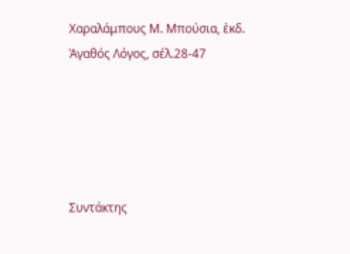Χαραλάμπους Μ. Μπούσια, ἐκδ. Ἀγαθός Λόγος, σέλ.28-47





Συντάκτης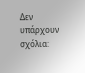Δεν υπάρχουν σχόλια: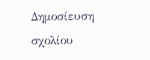Δημοσίευση σχολίου